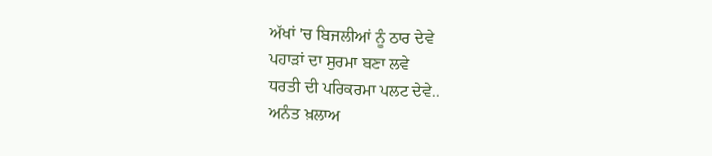ਅੱਖਾਂ 'ਚ ਬਿਜਲੀਆਂ ਨੂੰ ਠਾਰ ਦੇਵੇ
ਪਹਾੜਾਂ ਦਾ ਸੁਰਮਾ ਬਣਾ ਲਵੇ
ਧਰਤੀ ਦੀ ਪਰਿਕਰਮਾ ਪਲਟ ਦੇਵੇ..
ਅਨੰਤ ਖ਼ਲਾਅ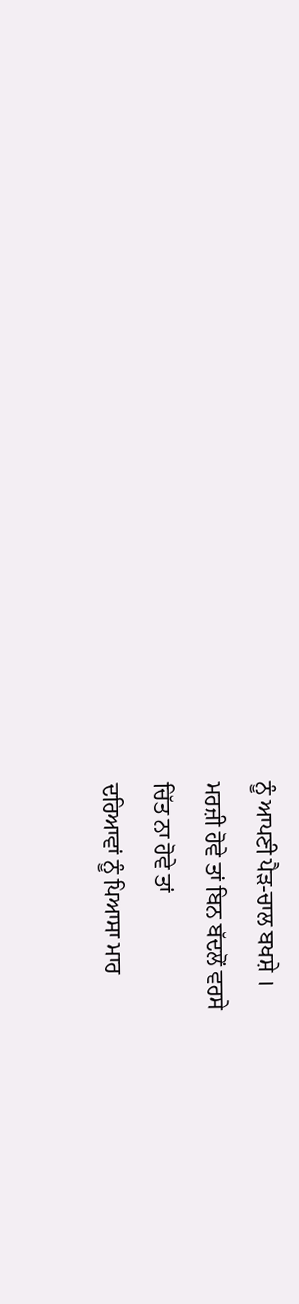ਨੂੰ ਆਪਣੀ ਪੈੜ-ਚਾਲ ਬਖਸ਼ੇ ।
ਮਰਜ਼ੀ ਹੋਵੇ ਤਾਂ ਬਿਨ ਬੱਦਲੋਂ ਵਰਸੇ
ਚਿੱਤ ਨਾ ਹੋਵੇ ਤਾਂ
ਦਰਿਆਵਾਂ ਨੂੰ ਪਿਆਸਾ ਮਾਰ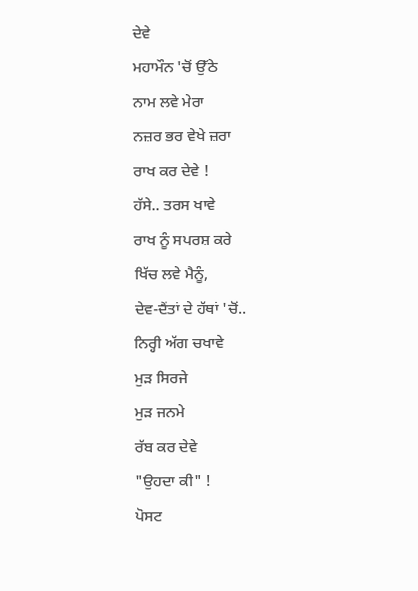ਦੇਵੇ
ਮਹਾਮੌਨ 'ਚੋਂ ਉੱਠੇ
ਨਾਮ ਲਵੇ ਮੇਰਾ
ਨਜ਼ਰ ਭਰ ਵੇਖੇ ਜ਼ਰਾ
ਰਾਖ ਕਰ ਦੇਵੇ !
ਹੱਸੇ.. ਤਰਸ ਖਾਵੇ
ਰਾਖ ਨੂੰ ਸਪਰਸ਼ ਕਰੇ
ਖਿੱਚ ਲਵੇ ਮੈਨੂੰ,
ਦੇਵ-ਦੈਂਤਾਂ ਦੇ ਹੱਥਾਂ 'ਚੋਂ..
ਨਿਰ੍ਹੀ ਅੱਗ ਚਖਾਵੇ
ਮੁੜ ਸਿਰਜੇ
ਮੁੜ ਜਨਮੇ
ਰੱਬ ਕਰ ਦੇਵੇ
"ਉਹਦਾ ਕੀ" !
ਪੋਸਟ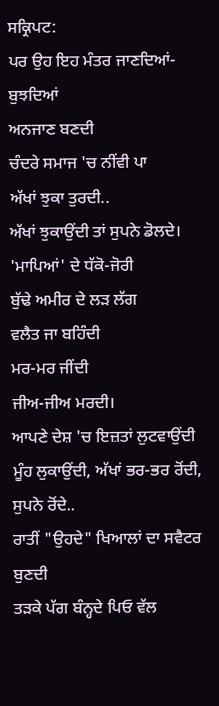ਸਕ੍ਰਿਪਟ:
ਪਰ ਉਹ ਇਹ ਮੰਤਰ ਜਾਣਦਿਆਂ-ਬੁਝਦਿਆਂ
ਅਨਜਾਣ ਬਣਦੀ
ਚੰਦਰੇ ਸਮਾਜ 'ਚ ਨੀਂਵੀ ਪਾ
ਅੱਖਾਂ ਝੁਕਾ ਤੁਰਦੀ..
ਅੱਖਾਂ ਝੁਕਾਉਂਦੀ ਤਾਂ ਸੁਪਨੇ ਡੋਲਦੇ।
'ਮਾਪਿਆਂ' ਦੇ ਧੱਕੋ-ਜੋਰੀ
ਬੁੱਢੇ ਅਮੀਰ ਦੇ ਲੜ ਲੱਗ
ਵਲੈਤ ਜਾ ਬਹਿੰਦੀ
ਮਰ-ਮਰ ਜੀਂਦੀ
ਜੀਅ-ਜੀਅ ਮਰਦੀ।
ਆਪਣੇ ਦੇਸ਼ 'ਚ ਇਜ਼ਤਾਂ ਲੁਟਵਾਉਂਦੀ
ਮੂੰਹ ਲੁਕਾਉਂਦੀ, ਅੱਖਾਂ ਭਰ-ਭਰ ਰੋਂਦੀ,
ਸੁਪਨੇ ਰੋਂਦੇ..
ਰਾਤੀਂ "ਉਹਦੇ" ਖਿਆਲਾਂ ਦਾ ਸਵੈਟਰ ਬੁਣਦੀ
ਤੜਕੇ ਪੱਗ ਬੰਨ੍ਹਦੇ ਪਿਓ ਵੱਲ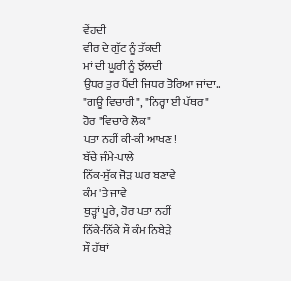ਵੇਂਹਦੀ
ਵੀਰ ਦੇ ਗੁੱਟ ਨੂੰ ਤੱਕਦੀ
ਮਾਂ ਦੀ ਘੂਰੀ ਨੂੰ ਝੱਲਦੀ
ਉਧਰ ਤੁਰ ਪੈਂਦੀ ਜਿਧਰ ਤੋਰਿਆ ਜਾਂਦਾ..
"ਗਊ ਵਿਚਾਰੀ", "ਨਿਰ੍ਹਾ ਈ ਪੱਥਰ"
ਹੋਰ "ਵਿਚਾਰੇ ਲੋਕ"
ਪਤਾ ਨਹੀਂ ਕੀ-ਕੀ ਆਖਣ !
ਬੱਚੇ ਜੰਮੇ-ਪਾਲੇ
ਨਿੱਕ-ਸੁੱਕ ਜੋੜ ਘਰ ਬਣਾਵੇ
ਕੰਮ 'ਤੇ ਜਾਵੇ
ਥੁੜ੍ਹਾਂ ਪੂਰੇ, ਹੋਰ ਪਤਾ ਨਹੀਂ
ਨਿੱਕੇ-ਨਿੱਕੇ ਸੌ ਕੰਮ ਨਿਬੇੜੇ
ਸੌ ਹੱਥਾਂ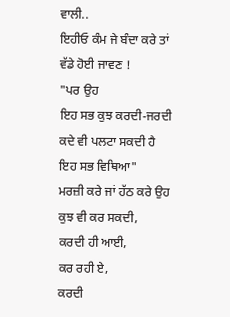ਵਾਲੀ..
ਇਹੀਓ ਕੰਮ ਜੇ ਬੰਦਾ ਕਰੇ ਤਾਂ
ਵੱਡੇ ਹੋਈ ਜਾਵਣ !
"ਪਰ ਉਹ
ਇਹ ਸਭ ਕੁਝ ਕਰਦੀ-ਜਰਦੀ
ਕਦੇ ਵੀ ਪਲਟਾ ਸਕਦੀ ਹੈ
ਇਹ ਸਭ ਵਿਥਿਆ"
ਮਰਜ਼ੀ ਕਰੇ ਜਾਂ ਹੱਠ ਕਰੇ ਉਹ
ਕੁਝ ਵੀ ਕਰ ਸਕਦੀ,
ਕਰਦੀ ਹੀ ਆਈ,
ਕਰ ਰਹੀ ਏ,
ਕਰਦੀ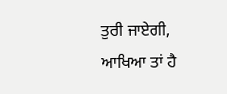ਤੁਰੀ ਜਾਏਗੀ,
ਆਖਿਆ ਤਾਂ ਹੈ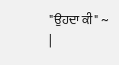"ਉਹਦਾ ਕੀ" ~
|